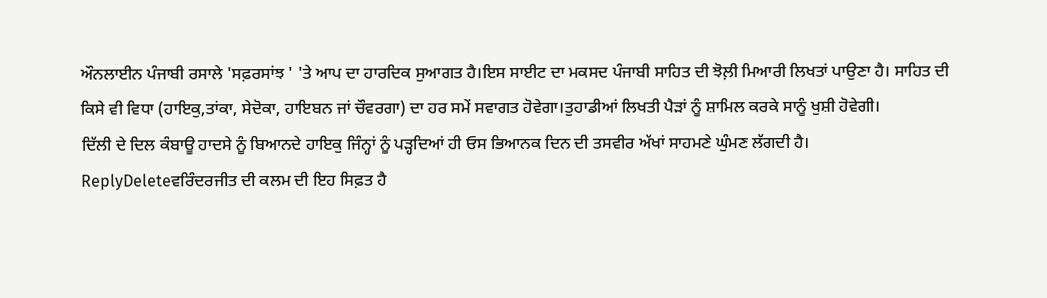ਔਨਲਾਈਨ ਪੰਜਾਬੀ ਰਸਾਲੇ 'ਸਫ਼ਰਸਾਂਝ ' 'ਤੇ ਆਪ ਦਾ ਹਾਰਦਿਕ ਸੁਆਗਤ ਹੈ।ਇਸ ਸਾਈਟ ਦਾ ਮਕਸਦ ਪੰਜਾਬੀ ਸਾਹਿਤ ਦੀ ਝੋਲ਼ੀ ਮਿਆਰੀ ਲਿਖਤਾਂ ਪਾਉਣਾ ਹੈ। ਸਾਹਿਤ ਦੀ ਕਿਸੇ ਵੀ ਵਿਧਾ (ਹਾਇਕੁ,ਤਾਂਕਾ, ਸੇਦੋਕਾ, ਹਾਇਬਨ ਜਾਂ ਚੌਵਰਗਾ) ਦਾ ਹਰ ਸਮੇਂ ਸਵਾਗਤ ਹੋਵੇਗਾ।ਤੁਹਾਡੀਆਂ ਲਿਖਤੀ ਪੈੜਾਂ ਨੂੰ ਸ਼ਾਮਿਲ ਕਰਕੇ ਸਾਨੂੰ ਖੁਸ਼ੀ ਹੋਵੇਗੀ।
ਦਿੱਲੀ ਦੇ ਦਿਲ ਕੰਬਾਊ ਹਾਦਸੇ ਨੂੰ ਬਿਆਨਦੇ ਹਾਇਕੁ ਜਿੰਨ੍ਹਾਂ ਨੂੰ ਪੜ੍ਹਦਿਆਂ ਹੀ ਓਸ ਭਿਆਨਕ ਦਿਨ ਦੀ ਤਸਵੀਰ ਅੱਖਾਂ ਸਾਹਮਣੇ ਘੁੰਮਣ ਲੱਗਦੀ ਹੈ।
ReplyDeleteਵਰਿੰਦਰਜੀਤ ਦੀ ਕਲਮ ਦੀ ਇਹ ਸਿਫ਼ਤ ਹੈ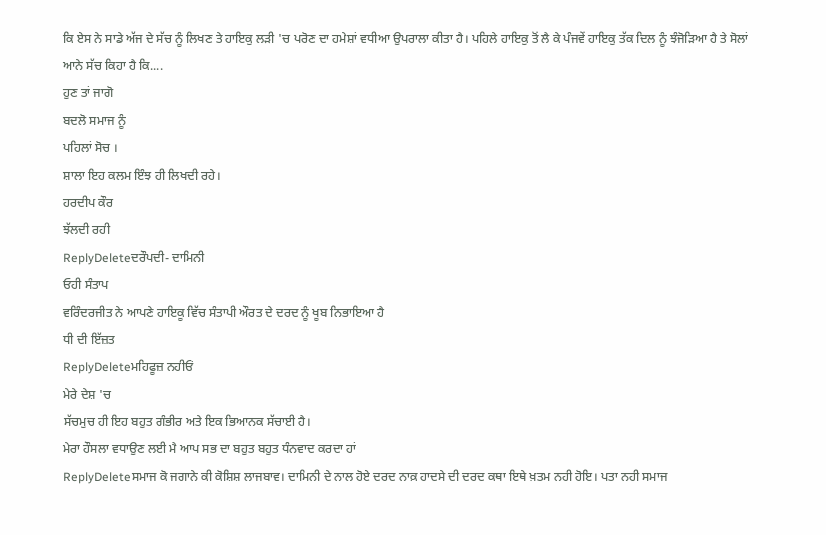ਕਿ ਏਸ ਨੇ ਸਾਡੇ ਅੱਜ ਦੇ ਸੱਚ ਨੂੰ ਲਿਖਣ ਤੇ ਹਾਇਕੁ ਲੜੀ 'ਚ ਪਰੋਣ ਦਾ ਹਮੇਸ਼ਾਂ ਵਧੀਆ ਉਪਰਾਲਾ ਕੀਤਾ ਹੈ। ਪਹਿਲੇ ਹਾਇਕੁ ਤੋਂ ਲੈ ਕੇ ਪੰਜਵੇਂ ਹਾਇਕੁ ਤੱਕ ਦਿਲ ਨੂੰ ਝੰਜੋੜਿਆ ਹੈ ਤੇ ਸੋਲਾਂ ਆਨੇ ਸੱਚ ਕਿਹਾ ਹੈ ਕਿ....
ਹੁਣ ਤਾਂ ਜਾਗੋ
ਬਦਲੋ ਸਮਾਜ ਨੂੰ
ਪਹਿਲਾਂ ਸੋਚ ।
ਸ਼ਾਲਾ ਇਹ ਕਲਮ ਇੰਝ ਹੀ ਲਿਖਦੀ ਰਹੇ।
ਹਰਦੀਪ ਕੌਰ
ਝੱਲਦੀ ਰਹੀ
ReplyDeleteਦਰੌਪਦੀ- ਦਾਮਿਨੀ
ਓਹੀ ਸੰਤਾਪ
ਵਰਿੰਦਰਜੀਤ ਨੇ ਆਪਣੇ ਹਾਇਕੂ ਵਿੱਚ ਸੰਤਾਪੀ ਔਰਤ ਦੇ ਦਰਦ ਨੂੰ ਖੂਬ ਨਿਭਾਇਆ ਹੈ
ਧੀ ਦੀ ਇੱਜ਼ਤ
ReplyDeleteਮਹਿਫੂਜ਼ ਨਹੀਓਂ
ਮੇਰੇ ਦੇਸ਼ 'ਚ
ਸੱਚਮੁਚ ਹੀ ਇਹ ਬਹੁਤ ਗੰਭੀਰ ਅਤੇ ਇਕ ਭਿਆਨਕ ਸੱਚਾਈ ਹੈ।
ਮੇਰਾ ਹੌਸਲਾ ਵਧਾਉਣ ਲਈ ਮੈ ਆਪ ਸਭ ਦਾ ਬਹੁਤ ਬਹੁਤ ਧੰਨਵਾਦ ਕਰਦਾ ਹਾਂ
ReplyDeleteਸਮਾਜ ਕੋ ਜਗਾਨੇ ਕੀ ਕੋਸ਼ਿਸ਼ ਲਾਜਬਾਵ। ਦਾਮਿਨੀ ਦੇ ਨਾਲ ਹੋਏ ਦਰਦ ਨਾਕ਼ ਹਾਦਸੇ ਦੀ ਦਰਦ ਕਥਾ ਇਥੇ ਖ਼ਤਮ ਨਹੀ ਹੋਇ। ਪਤਾ ਨਹੀ ਸਮਾਜ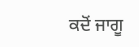ਕਦੋਂ ਜਾਗੂ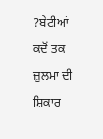?ਬੇਟੀਆਂ ਕਦੋਂ ਤਕ ਜ਼ੁਲਮਾ ਦੀ ਸ਼ਿਕਾਰ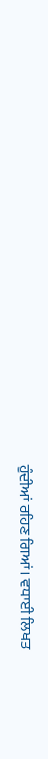ਹੁੰਦੀਆਂ ਰਹਿਣ ਗਿਆਂ। ਵਧਾਈ ਲਿਖਤ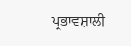ਪ੍ਰਭਾਵਸ਼ਾਲੀ